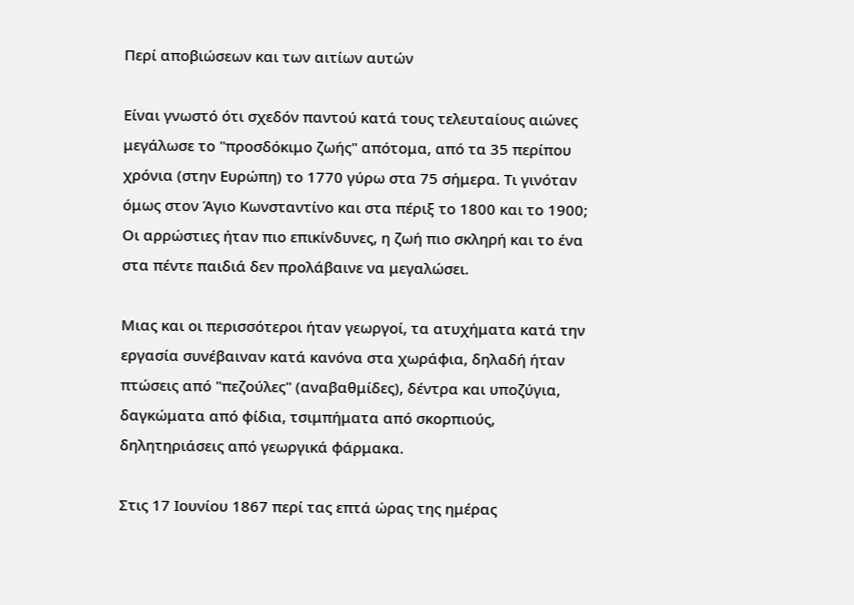Περί αποβιώσεων και των αιτίων αυτών

Είναι γνωστό ότι σχεδόν παντού κατά τους τελευταίους αιώνες μεγάλωσε το "προσδόκιμο ζωής" απότομα, από τα 35 περίπου χρόνια (στην Ευρώπη) το 1770 γύρω στα 75 σήμερα. Τι γινόταν όμως στον Άγιο Κωνσταντίνο και στα πέριξ το 1800 και το 1900; Οι αρρώστιες ήταν πιο επικίνδυνες, η ζωή πιο σκληρή και το ένα στα πέντε παιδιά δεν προλάβαινε να μεγαλώσει.

Μιας και οι περισσότεροι ήταν γεωργοί, τα ατυχήματα κατά την εργασία συνέβαιναν κατά κανόνα στα χωράφια, δηλαδή ήταν πτώσεις από "πεζούλες" (αναβαθμίδες), δέντρα και υποζύγια, δαγκώματα από φίδια, τσιμπήματα από σκορπιούς, δηλητηριάσεις από γεωργικά φάρμακα.

Στις 17 Ιουνίου 1867 περί τας επτά ώρας της ημέρας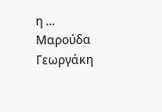η ... Μαρούδα Γεωργάκη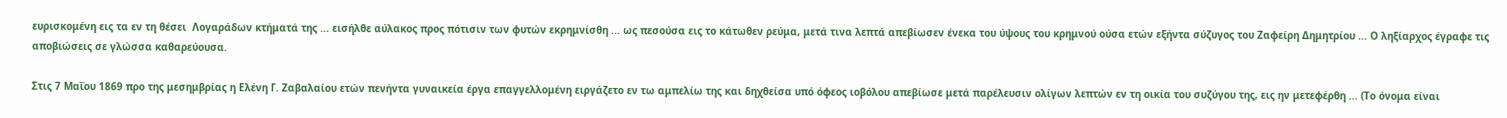ευρισκομένη εις τα εν τη θέσει  Λογαράδων κτήματά της ... εισήλθε αύλακος προς πότισιν των φυτών εκρημνίσθη ... ως πεσούσα εις το κάτωθεν ρεύμα, μετά τινα λεπτά απεβίωσεν ένεκα του ύψους του κρημνού ούσα ετών εξήντα σύζυγος του Ζαφείρη Δημητρίου ... Ο ληξίαρχος έγραφε τις αποβιώσεις σε γλώσσα καθαρεύουσα.

Στις 7 Μαΐου 1869 προ της μεσημβρίας η Ελένη Γ. Ζαβαλαίου ετών πενήντα γυναικεία έργα επαγγελλομένη ειργάζετο εν τω αμπελίω της και δηχθείσα υπό όφεος ιοβόλου απεβίωσε μετά παρέλευσιν ολίγων λεπτών εν τη οικία του συζύγου της, εις ην μετεφέρθη ... (Το όνομα είναι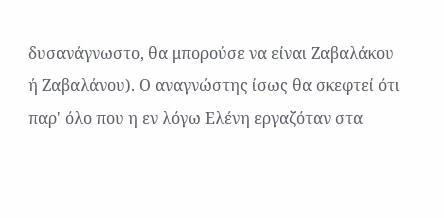δυσανάγνωστο, θα μπορούσε να είναι Ζαβαλάκου ή Ζαβαλάνου). Ο αναγνώστης ίσως θα σκεφτεί ότι παρ' όλο που η εν λόγω Ελένη εργαζόταν στα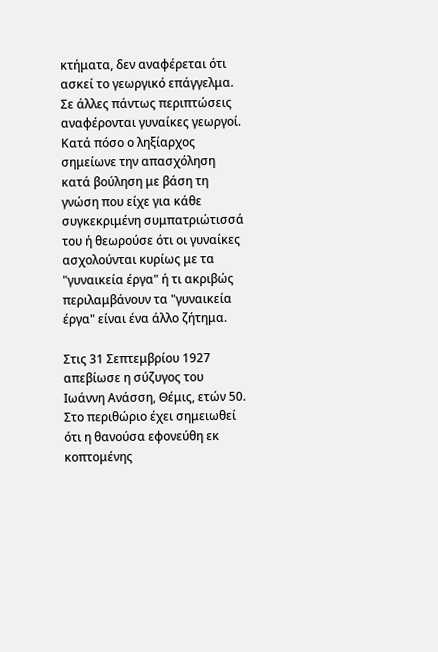κτήματα, δεν αναφέρεται ότι ασκεί το γεωργικό επάγγελμα. Σε άλλες πάντως περιπτώσεις αναφέρονται γυναίκες γεωργοί. Κατά πόσο ο ληξίαρχος σημείωνε την απασχόληση κατά βούληση με βάση τη γνώση που είχε για κάθε συγκεκριμένη συμπατριώτισσά του ή θεωρούσε ότι οι γυναίκες ασχολούνται κυρίως με τα "γυναικεία έργα" ή τι ακριβώς περιλαμβάνουν τα "γυναικεία έργα" είναι ένα άλλο ζήτημα.

Στις 31 Σεπτεμβρίου 1927 απεβίωσε η σύζυγος του Ιωάννη Ανάσση, Θέμις, ετών 50. Στο περιθώριο έχει σημειωθεί ότι η θανούσα εφονεύθη εκ κοπτομένης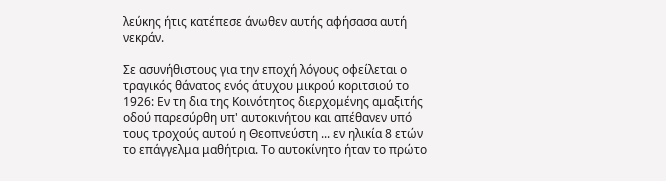λεύκης ήτις κατέπεσε άνωθεν αυτής αφήσασα αυτή νεκράν.

Σε ασυνήθιστους για την εποχή λόγους οφείλεται ο τραγικός θάνατος ενός άτυχου μικρού κοριτσιού το 1926: Εν τη δια της Κοινότητος διερχομένης αμαξιτής οδού παρεσύρθη υπ' αυτοκινήτου και απέθανεν υπό τους τροχούς αυτού η Θεοπνεύστη ... εν ηλικία 8 ετών το επάγγελμα μαθήτρια. Το αυτοκίνητο ήταν το πρώτο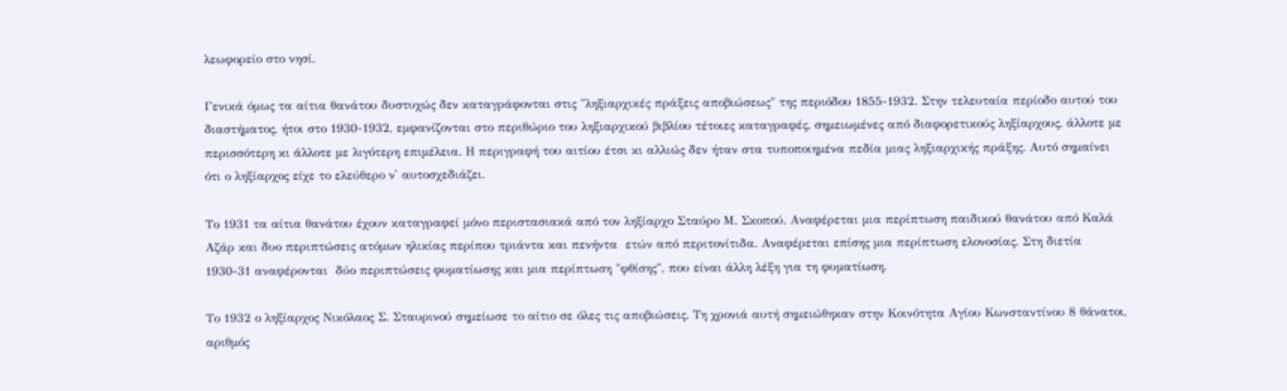λεωφορείο στο νησί.

Γενικά όμως τα αίτια θανάτου δυστυχώς δεν καταγράφονται στις "ληξιαρχικές πράξεις αποβιώσεως" της περιόδου 1855-1932. Στην τελευταία περίοδο αυτού του διαστήματος, ήτοι στο 1930-1932, εμφανίζονται στο περιθώριο του ληξιαρχικού βιβλίου τέτοιες καταγραφές, σημειωμένες από διαφορετικούς ληξίαρχους, άλλοτε με περισσότερη κι άλλοτε με λιγότερη επιμέλεια. Η περιγραφή του αιτίου έτσι κι αλλιώς δεν ήταν στα τυποποιημένα πεδία μιας ληξιαρχικής πράξης. Αυτό σημαίνει ότι ο ληξίαρχος είχε το ελεύθερο ν' αυτοσχεδιάζει.

Το 1931 τα αίτια θανάτου έχουν καταγραφεί μόνο περιστασιακά από τον ληξίαρχο Σταύρο Μ. Σκοπού. Αναφέρεται μια περίπτωση παιδικού θανάτου από Καλά Αζάρ και δυο περιπτώσεις ατόμων ηλικίας περίπου τριάντα και πενήντα  ετών από περιτονίτιδα. Αναφέρεται επίσης μια περίπτωση ελονοσίας. Στη διετία 1930-31 αναφέρονται  δύο περιπτώσεις φυματίωσης και μια περίπτωση "φθίσης", που είναι άλλη λέξη για τη φυματίωση.

Το 1932 ο ληξίαρχος Νικόλαος Σ. Σταυρινού σημείωσε το αίτιο σε όλες τις αποβιώσεις. Τη χρονιά αυτή σημειώθηκαν στην Κοινότητα Αγίου Κωνσταντίνου 8 θάνατοι, αριθμός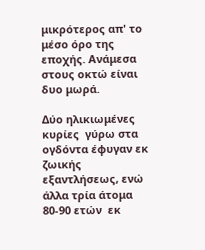μικρότερος απ' το μέσο όρο της εποχής. Ανάμεσα στους οκτώ είναι δυο μωρά.

Δύο ηλικιωμένες κυρίες  γύρω στα ογδόντα έφυγαν εκ ζωικής εξαντλήσεως, ενώ άλλα τρία άτομα 80-90 ετών  εκ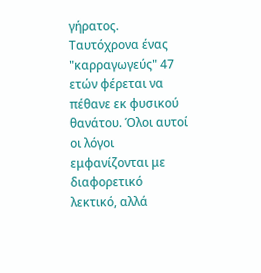γήρατος. Ταυτόχρονα ένας "καρραγωγεύς" 47 ετών φέρεται να πέθανε εκ φυσικού θανάτου. Όλοι αυτοί οι λόγοι εμφανίζονται με διαφορετικό λεκτικό, αλλά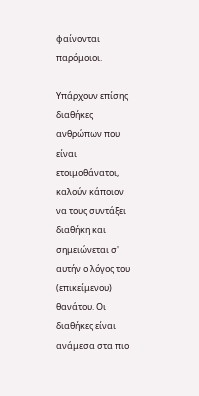φαίνονται παρόμοιοι.

Υπάρχουν επίσης διαθήκες ανθρώπων που είναι ετοιμοθάνατοι, καλούν κάποιον να τους συντάξει διαθήκη και σημειώνεται σ' αυτήν ο λόγος του (επικείμενου) θανάτου. Οι διαθήκες είναι ανάμεσα στα πιο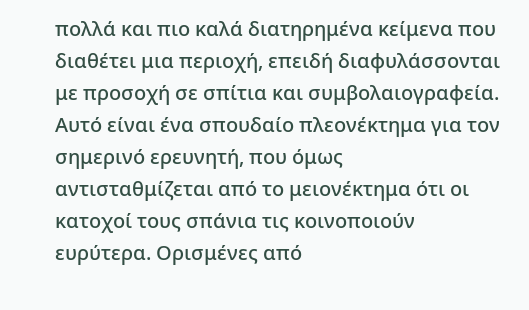πολλά και πιο καλά διατηρημένα κείμενα που διαθέτει μια περιοχή, επειδή διαφυλάσσονται με προσοχή σε σπίτια και συμβολαιογραφεία. Αυτό είναι ένα σπουδαίο πλεονέκτημα για τον σημερινό ερευνητή, που όμως αντισταθμίζεται από το μειονέκτημα ότι οι κατοχοί τους σπάνια τις κοινοποιούν ευρύτερα. Ορισμένες από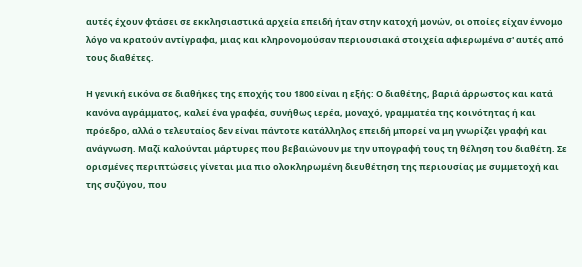αυτές έχουν φτάσει σε εκκλησιαστικά αρχεία επειδή ήταν στην κατοχή μονών, οι οποίες είχαν έννομο λόγο να κρατούν αντίγραφα, μιας και κληρονομούσαν περιουσιακά στοιχεία αφιερωμένα σ' αυτές από τους διαθέτες.

Η γενική εικόνα σε διαθήκες της εποχής του 1800 είναι η εξής: Ο διαθέτης, βαριά άρρωστος και κατά κανόνα αγράμματος, καλεί ένα γραφέα, συνήθως ιερέα, μοναχό, γραμματέα της κοινότητας ή και πρόεδρο, αλλά ο τελευταίος δεν είναι πάντοτε κατάλληλος επειδή μπορεί να μη γνωρίζει γραφή και ανάγνωση. Μαζί καλούνται μάρτυρες που βεβαιώνουν με την υπογραφή τους τη θέληση του διαθέτη. Σε ορισμένες περιπτώσεις γίνεται μια πιο ολοκληρωμένη διευθέτηση της περιουσίας με συμμετοχή και της συζύγου, που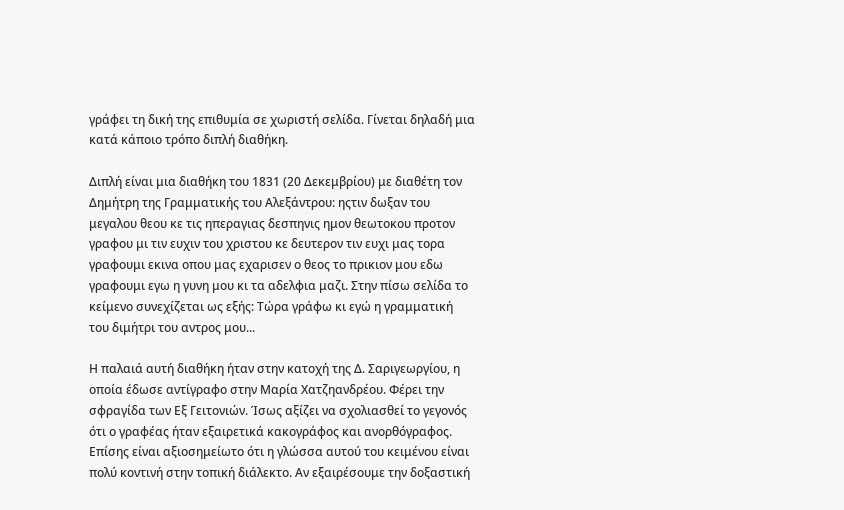γράφει τη δική της επιθυμία σε χωριστή σελίδα. Γίνεται δηλαδή μια κατά κάποιο τρόπο διπλή διαθήκη.

Διπλή είναι μια διαθήκη του 1831 (20 Δεκεμβρίου) με διαθέτη τον Δημήτρη της Γραμματικής του Αλεξάντρου: ηςτιν δωξαν του μεγαλου θεου κε τις ηπεραγιας δεσπηνις ημον θεωτοκου προτον γραφου μι τιν ευχιν του χριστου κε δευτερον τιν ευχι μας τορα γραφουμι εκινα οπου μας εχαρισεν ο θεος το πρικιον μου εδω γραφουμι εγω η γυνη μου κι τα αδελφια μαζι. Στην πίσω σελίδα το κείμενο συνεχίζεται ως εξής: Τώρα γράφω κι εγώ η γραμματική  του διμήτρι του αντρος μου...

Η παλαιά αυτή διαθήκη ήταν στην κατοχή της Δ. Σαριγεωργίου, η οποία έδωσε αντίγραφο στην Μαρία Χατζηανδρέου. Φέρει την σφραγίδα των Εξ Γειτονιών. Ίσως αξίζει να σχολιασθεί το γεγονός ότι ο γραφέας ήταν εξαιρετικά κακογράφος και ανορθόγραφος. Επίσης είναι αξιοσημείωτο ότι η γλώσσα αυτού του κειμένου είναι πολύ κοντινή στην τοπική διάλεκτο. Αν εξαιρέσουμε την δοξαστική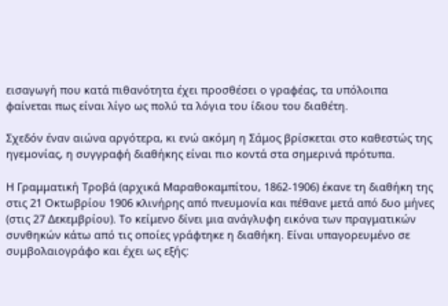εισαγωγή που κατά πιθανότητα έχει προσθέσει ο γραφέας, τα υπόλοιπα φαίνεται πως είναι λίγο ως πολύ τα λόγια του ίδιου του διαθέτη.

Σχεδόν έναν αιώνα αργότερα, κι ενώ ακόμη η Σάμος βρίσκεται στο καθεστώς της ηγεμονίας, η συγγραφή διαθήκης είναι πιο κοντά στα σημερινά πρότυπα.

Η Γραμματική Τροβά (αρχικά Μαραθοκαμπίτου, 1862-1906) έκανε τη διαθήκη της στις 21 Οκτωβρίου 1906 κλινήρης από πνευμονία και πέθανε μετά από δυο μήνες (στις 27 Δεκεμβρίου). Το κείμενο δίνει μια ανάγλυφη εικόνα των πραγματικών συνθηκών κάτω από τις οποίες γράφτηκε η διαθήκη. Είναι υπαγορευμένο σε συμβολαιογράφο και έχει ως εξής: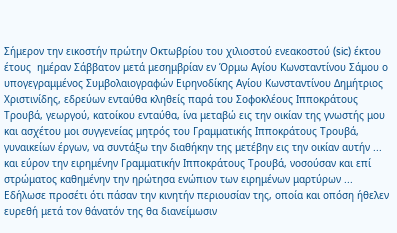Σήμερον την εικοστήν πρώτην Οκτωβρίου του χιλιοστού ενεακοστού (sic) έκτου έτους  ημέραν Σάββατον μετά μεσημβρίαν εν Όρμω Αγίου Κωνσταντίνου Σάμου ο υπογεγραμμένος Συμβολαιογραφών Ειρηνοδίκης Αγίου Κωνσταντίνου Δημήτριος Χριστινίδης, εδρεύων ενταύθα κληθείς παρά του Σοφοκλέους Ιπποκράτους Τρουβά, γεωργού, κατοίκου ενταύθα, ίνα μεταβώ εις την οικίαν της γνωστής μου και ασχέτου μοι συγγενείας μητρός του Γραμματικής Ιπποκράτους Τρουβά, γυναικείων έργων, να συντάξω την διαθήκην της μετέβην εις την οικίαν αυτήν ... και εύρον την ειρημένην Γραμματικήν Ιπποκράτους Τρουβά, νοσούσαν και επί στρώματος καθημένην την ηρώτησα ενώπιον των ειρημένων μαρτύρων ... Εδήλωσε προσέτι ότι πάσαν την κινητήν περιουσίαν της, οποία και οπόση ήθελεν ευρεθή μετά τον θάνατόν της θα διανείμωσιν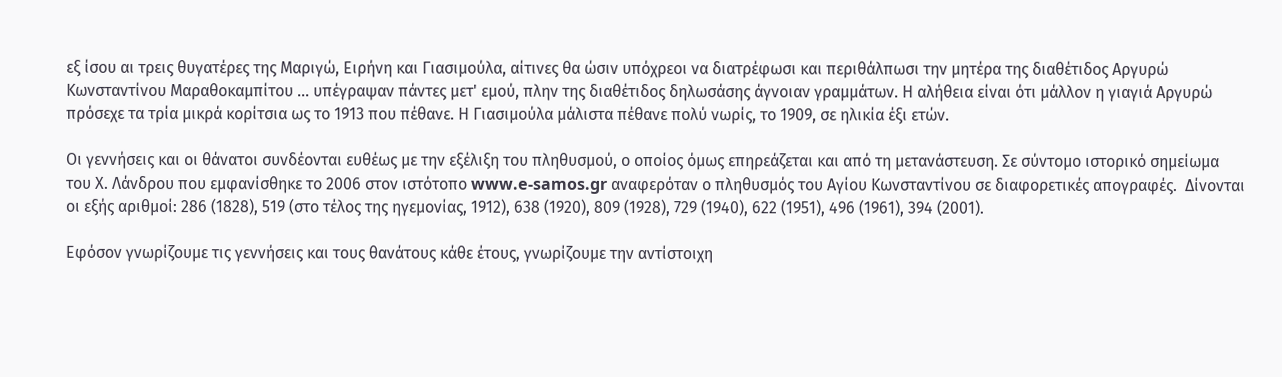εξ ίσου αι τρεις θυγατέρες της Μαριγώ, Ειρήνη και Γιασιμούλα, αίτινες θα ώσιν υπόχρεοι να διατρέφωσι και περιθάλπωσι την μητέρα της διαθέτιδος Αργυρώ Κωνσταντίνου Μαραθοκαμπίτου ... υπέγραψαν πάντες μετ' εμού, πλην της διαθέτιδος δηλωσάσης άγνοιαν γραμμάτων. Η αλήθεια είναι ότι μάλλον η γιαγιά Αργυρώ πρόσεχε τα τρία μικρά κορίτσια ως το 1913 που πέθανε. Η Γιασιμούλα μάλιστα πέθανε πολύ νωρίς, το 1909, σε ηλικία έξι ετών.

Οι γεννήσεις και οι θάνατοι συνδέονται ευθέως με την εξέλιξη του πληθυσμού, ο οποίος όμως επηρεάζεται και από τη μετανάστευση. Σε σύντομο ιστορικό σημείωμα του Χ. Λάνδρου που εμφανίσθηκε το 2006 στον ιστότοπο www.e-samos.gr αναφερόταν ο πληθυσμός του Αγίου Κωνσταντίνου σε διαφορετικές απογραφές.  Δίνονται οι εξής αριθμοί: 286 (1828), 519 (στο τέλος της ηγεμονίας, 1912), 638 (1920), 809 (1928), 729 (1940), 622 (1951), 496 (1961), 394 (2001).

Εφόσον γνωρίζουμε τις γεννήσεις και τους θανάτους κάθε έτους, γνωρίζουμε την αντίστοιχη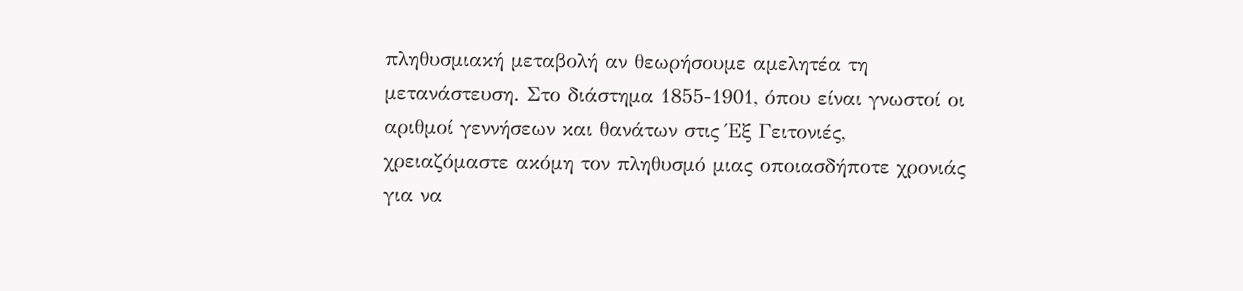πληθυσμιακή μεταβολή αν θεωρήσουμε αμελητέα τη μετανάστευση. Στο διάστημα 1855-1901, όπου είναι γνωστοί οι αριθμοί γεννήσεων και θανάτων στις Έξ Γειτονιές, χρειαζόμαστε ακόμη τον πληθυσμό μιας οποιασδήποτε χρονιάς για να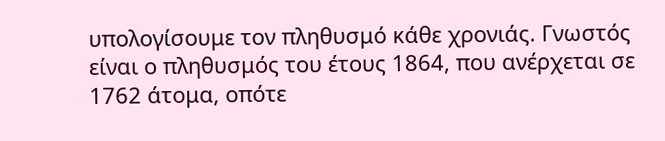υπολογίσουμε τον πληθυσμό κάθε χρονιάς. Γνωστός είναι ο πληθυσμός του έτους 1864, που ανέρχεται σε 1762 άτομα, οπότε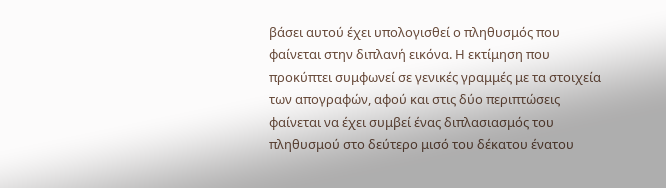βάσει αυτού έχει υπολογισθεί ο πληθυσμός που φαίνεται στην διπλανή εικόνα. Η εκτίμηση που προκύπτει συμφωνεί σε γενικές γραμμές με τα στοιχεία  των απογραφών, αφού και στις δύο περιπτώσεις φαίνεται να έχει συμβεί ένας διπλασιασμός του πληθυσμού στο δεύτερο μισό του δέκατου ένατου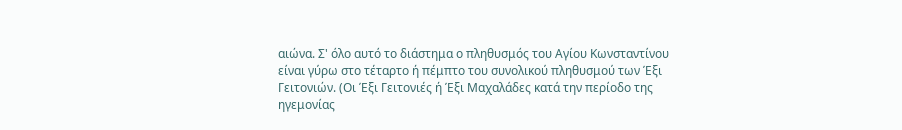αιώνα. Σ' όλο αυτό το διάστημα ο πληθυσμός του Αγίου Κωνσταντίνου είναι γύρω στο τέταρτο ή πέμπτο του συνολικού πληθυσμού των Έξι Γειτονιών. (Οι Έξι Γειτονιές ή Έξι Μαχαλάδες κατά την περίοδο της ηγεμονίας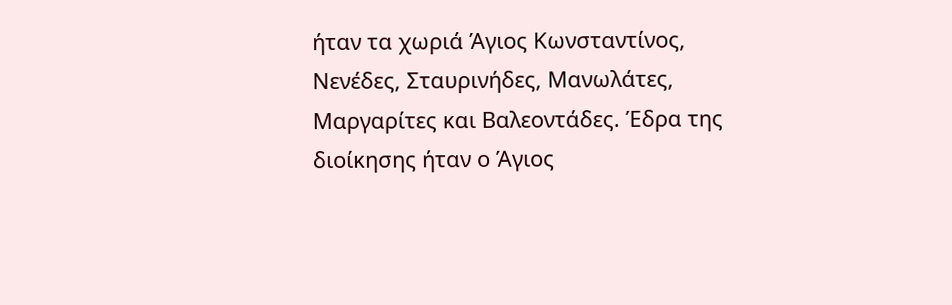ήταν τα χωριά Άγιος Κωνσταντίνος, Νενέδες, Σταυρινήδες, Μανωλάτες, Μαργαρίτες και Βαλεοντάδες. Έδρα της διοίκησης ήταν ο Άγιος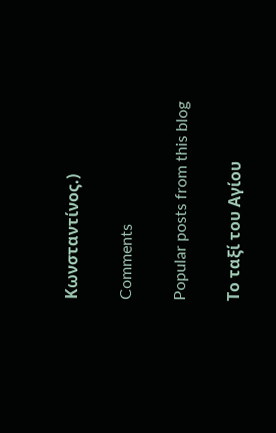Κωνσταντίνος.)

Comments

Popular posts from this blog

Το ταξί του Αγίου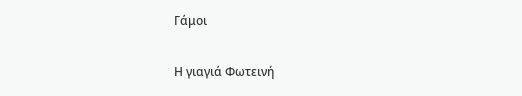Γάμοι

Η γιαγιά Φωτεινή